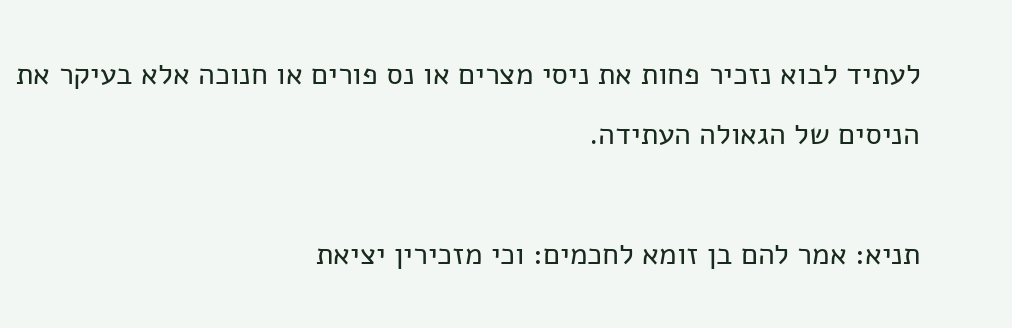לעתיד לבוא נזכיר פחות את ניסי מצרים או נס פורים או חנוכה אלא בעיקר את הניסים של הגאולה העתידה.

תניא: אמר להם בן זומא לחכמים: וכי מזכירין יציאת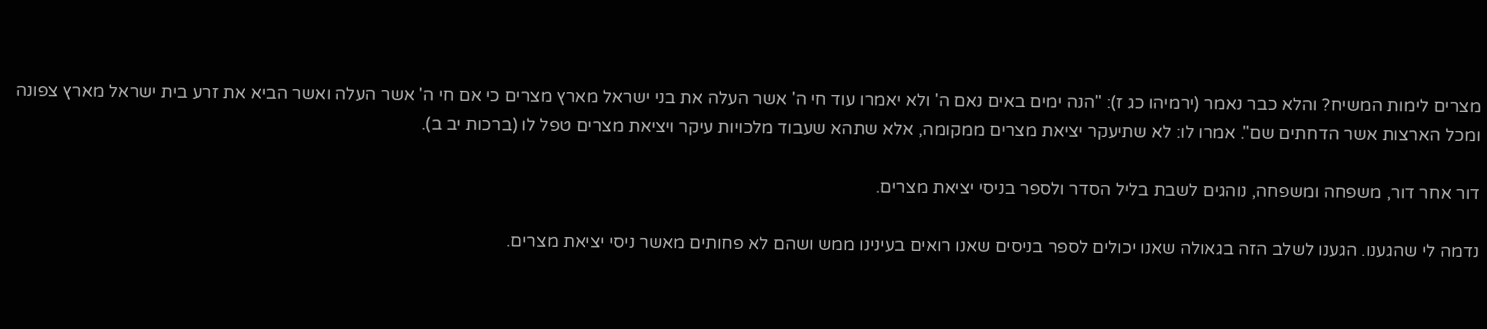מצרים לימות המשיח? והלא כבר נאמר (ירמיהו כג ז): "הנה ימים באים נאם ה' ולא יאמרו עוד חי ה' אשר העלה את בני ישראל מארץ מצרים כי אם חי ה' אשר העלה ואשר הביא את זרע בית ישראל מארץ צפונה ומכל הארצות אשר הדחתים שם". אמרו לו: לא שתיעקר יציאת מצרים ממקומה, אלא שתהא שעבוד מלכויות עיקר ויציאת מצרים טפל לו (ברכות יב ב).

דור אחר דור, משפחה ומשפחה, נוהגים לשבת בליל הסדר ולספר בניסי יציאת מצרים.

נדמה לי שהגענו. הגענו לשלב הזה בגאולה שאנו יכולים לספר בניסים שאנו רואים בעינינו ממש ושהם לא פחותים מאשר ניסי יציאת מצרים.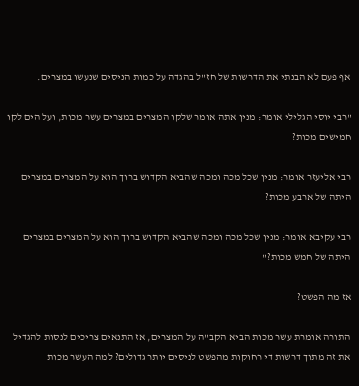אף פעם לא הבנתי את הדרשות של חז"ל בהגדה על כמות הניסים שנעשו במצרים.

"רבי יוסי הגלילי אומר: מנין אתה אומר שלקו המצרים במצרים עשר מכות, ועל הים לקו חמישים מכות?

רבי אליעזר אומר: מנין שכל מכה ומכה שהביא הקדוש ברוך הוא על המצרים במצרים היתה של ארבע מכות?

רבי עקיבא אומר: מנין שכל מכה ומכה שהביא הקדוש ברוך הוא על המצרים במצרים היתה של חמש מכות?"

אז מה הפשט?

התורה אומרת עשר מכות הביא הקב"ה על המצרים, אז התנאים צריכים לנסות להגדיל את זה מתוך דרשות די רחוקות מהפשט לניסים יותר גדולים? למה העשר מכות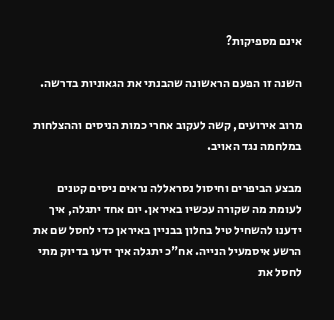אינם מספיקות?

השנה זו הפעם הראשונה שהבנתי את הגאוניות בדרשה.

מרוב אירועים, קשה לעקוב אחרי כמות הניסים וההצלחות במלחמה נגד האויב.

מבצע הביפרים וחיסול נסראללה נראים ניסים קטנים לעומת מה שקורה עכשיו באיראן. יום אחד יתגלה, איך ידענו להשחיל טיל בחלון בבניין באיראן כדי לחסל שם את הרשע איסמעיל הנייה. אח"כ יתגלה איך ידעו בדיוק מתי לחסל את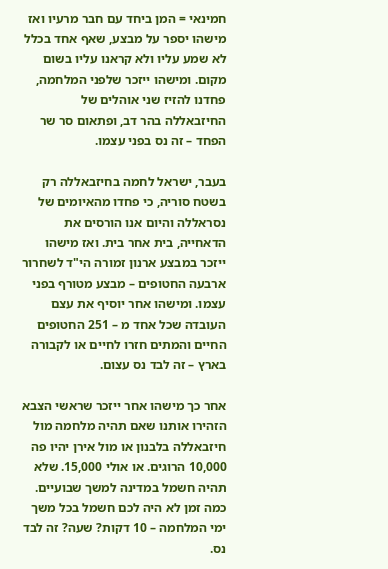חמינאי = המן ביחד עם חבר מרעיו ואז מישהו יספר על מבצע, שאף אחד בכלל לא שמע עליו ולא קראנו עליו בשום מקום. ומישהו ייזכר שלפני המלחמה, פחדנו להזיז שני אוהלים של החיזבאללה בהר דב, ופתאום סר שר הפחד – זה נס בפני עצמו.

בעבר, ישראל לחמה בחיזבאללה רק בשטח סוריה, כי פחדו מהאיומים של נסראללה והיום אנו הורסים את הדאחייה, בית אחר בית. ואז מישהו ייזכר במבצע ארנון זמורה הי"ד לשחרור ארבעה החטופים – מבצע מטורף בפני עצמו. ומישהו אחר יוסיף את עצם העובדה שכל אחד מ – 251 החטופים החיים והמתים חזרו לחיים או לקבורה בארץ – זה לבד נס עצום.

אחר כך מישהו אחר ייזכר שראשי הצבא הזהירו אותנו שאם תהיה מלחמה מול חיזבאללה בלבנון או מול אירן יהיו פה 10,000 הרוגים. או אולי 15,000. שלא תהיה חשמל במדינה למשך שבועיים. כמה זמן לא היה לכם חשמל בכל משך ימי המלחמה – 10 דקות? שעה? זה לבד נס.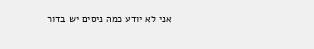אני לא יודע כמה ניסים יש בדור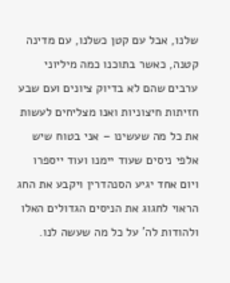שלנו, אבל עם קטן כשלנו, עם מדינה קטנה, כאשר בתוכנו כמה מיליוני ערבים שהם לא בדיוק ציונים ועם שבע חזיתות חיצוניות ואנו מצליחים לעשות את כל מה שעשינו – אני בטוח שיש אלפי ניסים שעוד יימנו ועוד ייספרו ויום אחד יגיע הסנהדרין ויקבע את החג הראוי לחגוג את הניסים הגדולים האלו ולהודות לה' על כל מה שעשה לנו.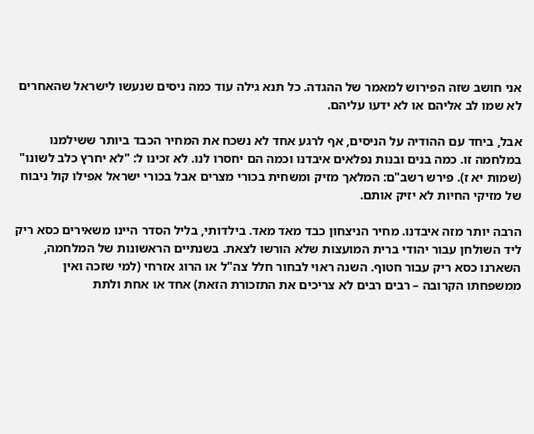אני חושב שזה הפירוש למאמר של ההגדה. כל תנא גילה עוד כמה ניסים שנעשו לישראל שהאחרים לא שמו לב אליהם או לא ידעו עליהם.

אבל, ביחד עם ההודיה על הניסים, אף לרגע אחד לא נשכח את המחיר הכבד ביותר ששילמנו במלחמה זו. כמה בנים ובנות נפלאים איבדנו וכמה הם יחסרו לנו. לא זכינו ל: "לא יחרץ כלב לשונו" (שמות יא ז). פירש רשב"ם: המלאך מזיק ומשחית בכורי מצרים אבל בכורי ישראל אפילו קול ניבוח של מזיקי החיות לא יזיק אותם.

הרבה יותר מזה איבדנו. מחיר הניצחון כבד מאד מאד. בילדותי, בליל הסדר היינו משאירים כסא ריק ליד השולחן עבור יהודי ברית המועצות שלא הורשו לצאת. בשנתיים הראשונות של המלחמה, השארנו כסא ריק עבור חטוף. השנה ראוי לבחור חלל צה"ל או הרוג אזרחי (למי שזכה ואין ממשפחתו הקרובה – רבים רבים לא צריכים את התזכורת הזאת) אחד או אחת ולתת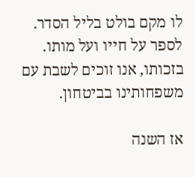לו מקם בולט בליל הסדר. לספר על חייו ועל מותו. בזכותו, אנו זוכים לשבת עם משפחותינו בביטחון.

אז השנה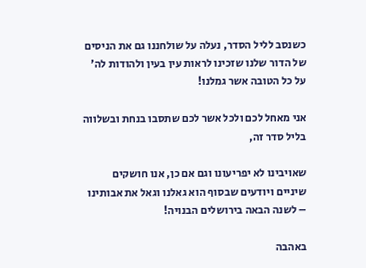כשנסב לליל הסדר, נעלה על שולחננו גם את הניסים של הדור שלנו שזכינו לראות עין בעין ולהודות לה' על כל הטובה אשר גמלנו!

אני מאחל לכם ולכל אשר לכם שתסבו בנחת ובשלווה בליל סדר זה,

שאויבינו לא יפריעונו וגם אם כן, אנו חושקים שיניים ויודעים שבסוף הוא גאלנו וגאל את אבותינו – לשנה הבאה בירושלים הבנויה!

באהבה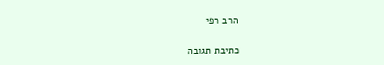הרב רפי

כתיבת תגובה